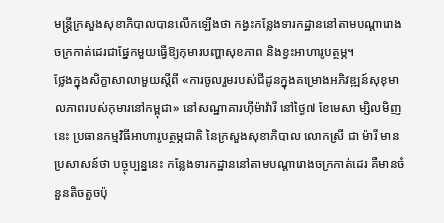មន្ត្រីក្រសួងសុខាភិបាលបានលើកឡើងថា កង្វះកន្លែងទារកដ្ឋាននៅតាមបណ្ដារោងចក្រកាត់ដេរជាផ្នែកមួយធ្វើឱ្យកុមារបញ្ហាសុខភាព និងខ្វះអាហារូបត្ថម្ភ។
ថ្លែងក្នុងសិក្ខាសាលាមួយស្ដីពី «ការចូលរួមរបស់ជីដូនក្នុងគម្រោងអភិវឌ្ឍន៍សុខុមាលភាពរបស់កុមារនៅកម្ពុជា» នៅសណ្ឋាគារហ៊ីម៉ាវ៉ារី នៅថ្ងៃ៧ ខែមេសា ម្សិលមិញនេះ ប្រធានកម្មវិធីអាហារូបត្ថម្ភជាតិ នៃក្រសួងសុខាភិបាល លោកស្រី ជា ម៉ារី មានប្រសាសន៍ថា បច្ចុប្បន្ននេះ កន្លែងទារកដ្ឋាននៅតាមបណ្ដារោងចក្រកាត់ដេរ គឺមានចំនួនតិចតួចប៉ុ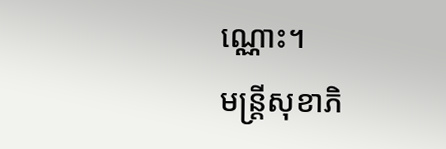ណ្ណោះ។
មន្ត្រីសុខាភិ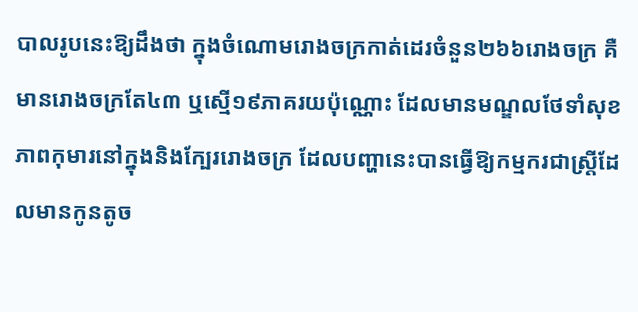បាលរូបនេះឱ្យដឹងថា ក្នុងចំណោមរោងចក្រកាត់ដេរចំនួន២៦៦រោងចក្រ គឺមានរោងចក្រតែ៤៣ ឬស្មើ១៩ភាគរយប៉ុណ្ណោះ ដែលមានមណ្ឌលថែទាំសុខភាពកុមារនៅក្នុងនិងក្បែររោងចក្រ ដែលបញ្ហានេះបានធ្វើឱ្យកម្មករជាស្ត្រីដែលមានកូនតូច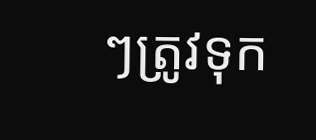ៗត្រូវទុក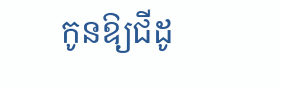កូនឱ្យជីដូ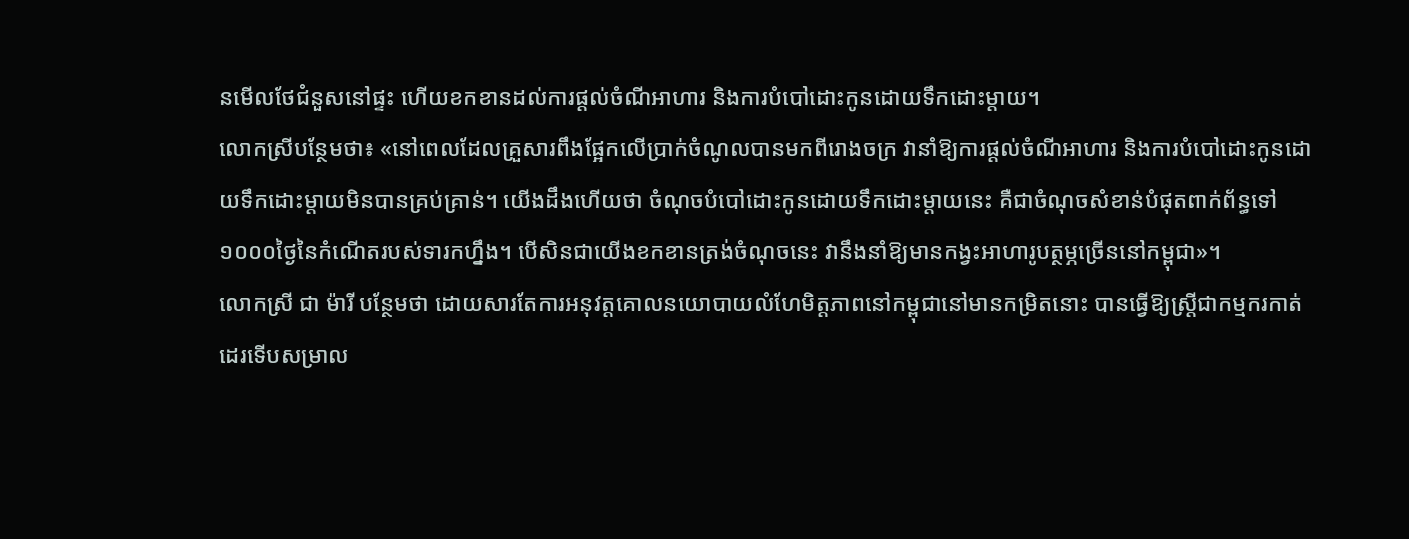នមើលថែជំនួសនៅផ្ទះ ហើយខកខានដល់ការផ្ដល់ចំណីអាហារ និងការបំបៅដោះកូនដោយទឹកដោះម្ដាយ។
លោកស្រីបន្ថែមថា៖ «នៅពេលដែលគ្រួសារពឹងផ្អែកលើប្រាក់ចំណូលបានមកពីរោងចក្រ វានាំឱ្យការផ្ដល់ចំណីអាហារ និងការបំបៅដោះកូនដោយទឹកដោះម្ដាយមិនបានគ្រប់គ្រាន់។ យើងដឹងហើយថា ចំណុចបំបៅដោះកូនដោយទឹកដោះម្ដាយនេះ គឺជាចំណុចសំខាន់បំផុតពាក់ព័ន្ធទៅ១០០០ថ្ងៃនៃកំណើតរបស់ទារកហ្នឹង។ បើសិនជាយើងខកខានត្រង់ចំណុចនេះ វានឹងនាំឱ្យមានកង្វះអាហារូបត្ថម្ភច្រើននៅកម្ពុជា»។
លោកស្រី ជា ម៉ារី បន្ថែមថា ដោយសារតែការអនុវត្តគោលនយោបាយលំហែមិត្តភាពនៅកម្ពុជានៅមានកម្រិតនោះ បានធ្វើឱ្យស្ត្រីជាកម្មករកាត់ដេរទើបសម្រាល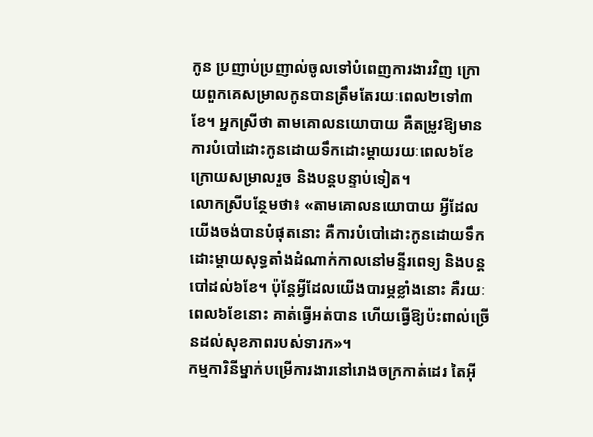កូន ប្រញាប់ប្រញាល់ចូលទៅបំពេញការងារវិញ ក្រោយពួកគេសម្រាលកូនបានត្រឹមតែរយៈពេល២ទៅ៣ខែ។ អ្នកស្រីថា តាមគោលនយោបាយ គឺតម្រូវឱ្យមានការបំបៅដោះកូនដោយទឹកដោះម្ដាយរយៈពេល៦ខែ ក្រោយសម្រាលរួច និងបន្តបន្ទាប់ទៀត។
លោកស្រីបន្ថែមថា៖ «តាមគោលនយោបាយ អ្វីដែលយើងចង់បានបំផុតនោះ គឺការបំបៅដោះកូនដោយទឹកដោះម្ដាយសុទ្ធតាំងដំណាក់កាលនៅមន្ទីរពេទ្យ និងបន្តបៅដល់៦ខែ។ ប៉ុន្តែអ្វីដែលយើងបារម្ភខ្លាំងនោះ គឺរយៈពេល៦ខែនោះ គាត់ធ្វើអត់បាន ហើយធ្វើឱ្យប៉ះពាល់ច្រើនដល់សុខភាពរបស់ទារក»។
កម្មការិនីម្នាក់បម្រើការងារនៅរោងចក្រកាត់ដេរ តៃអ៊ី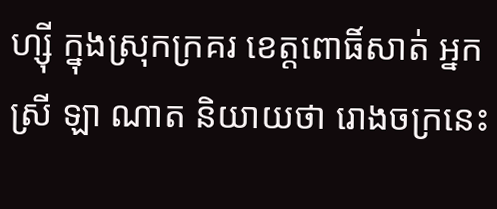ហ្ស៊ី ក្នុងស្រុកក្រគរ ខេត្តពោធិ៍សាត់ អ្នកស្រី ឡា ណាត និយាយថា រោងចក្រនេះ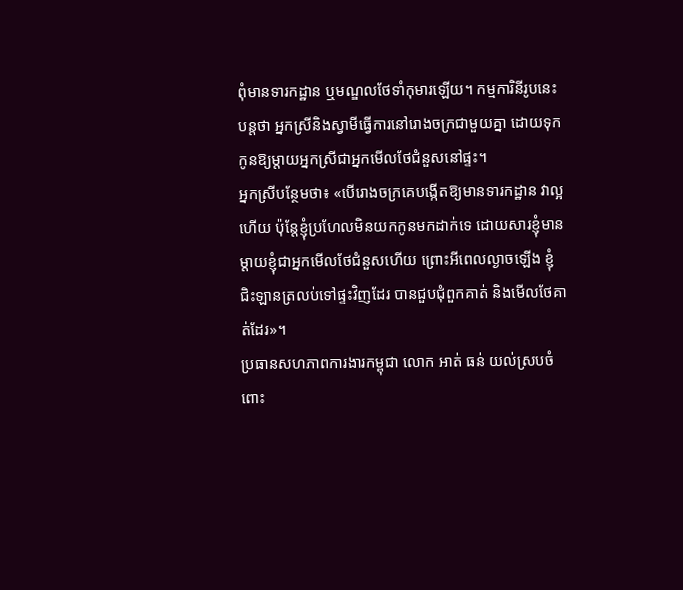ពុំមានទារកដ្ឋាន ឬមណ្ឌលថែទាំកុមារឡើយ។ កម្មការិនីរូបនេះបន្តថា អ្នកស្រីនិងស្វាមីធ្វើការនៅរោងចក្រជាមួយគ្នា ដោយទុកកូនឱ្យម្ដាយអ្នកស្រីជាអ្នកមើលថែជំនួសនៅផ្ទះ។
អ្នកស្រីបន្ថែមថា៖ «បើរោងចក្រគេបង្កើតឱ្យមានទារកដ្ឋាន វាល្អហើយ ប៉ុន្តែខ្ញុំប្រហែលមិនយកកូនមកដាក់ទេ ដោយសារខ្ញុំមានម្ដាយខ្ញុំជាអ្នកមើលថែជំនួសហើយ ព្រោះអីពេលល្ងាចឡើង ខ្ញុំជិះឡានត្រលប់ទៅផ្ទះវិញដែរ បានជួបជុំពួកគាត់ និងមើលថែគាត់ដែរ»។
ប្រធានសហភាពការងារកម្ពុជា លោក អាត់ ធន់ យល់ស្របចំពោះ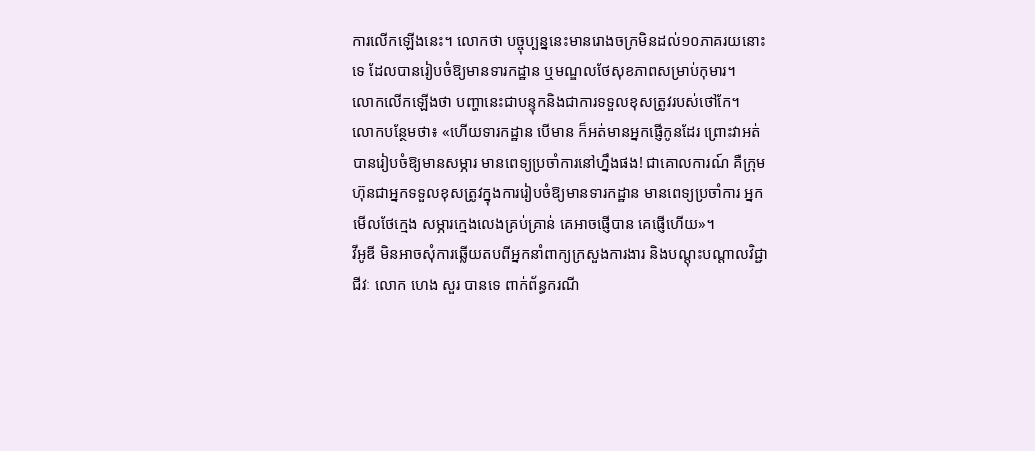ការលើកឡើងនេះ។ លោកថា បច្ចុប្បន្ននេះមានរោងចក្រមិនដល់១០ភាគរយនោះទេ ដែលបានរៀបចំឱ្យមានទារកដ្ឋាន ឬមណ្ឌលថែសុខភាពសម្រាប់កុមារ។
លោកលើកឡើងថា បញ្ហានេះជាបន្ទុកនិងជាការទទួលខុសត្រូវរបស់ថៅកែ។
លោកបន្ថែមថា៖ «ហើយទារកដ្ឋាន បើមាន ក៏អត់មានអ្នកផ្ញើកូនដែរ ព្រោះវាអត់បានរៀបចំឱ្យមានសម្ភារ មានពេទ្យប្រចាំការនៅហ្នឹងផង! ជាគោលការណ៍ គឺក្រុមហ៊ុនជាអ្នកទទួលខុសត្រូវក្នុងការរៀបចំឱ្យមានទារកដ្ឋាន មានពេទ្យប្រចាំការ អ្នកមើលថែក្មេង សម្ភារក្មេងលេងគ្រប់គ្រាន់ គេអាចផ្ញើបាន គេផ្ញើហើយ»។
វីអូឌី មិនអាចសុំការឆ្លើយតបពីអ្នកនាំពាក្យក្រសួងការងារ និងបណ្ដុះបណ្ដាលវិជ្ជាជីវៈ លោក ហេង សួរ បានទេ ពាក់ព័ន្ធករណី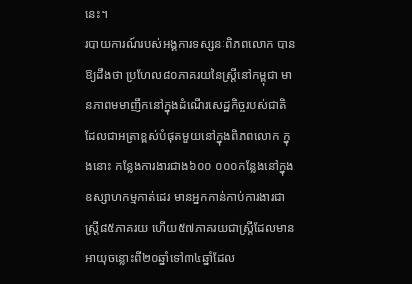នេះ។
របាយការណ៍របស់អង្គការទស្សនៈពិភពលោក បានឱ្យដឹងថា ប្រហែល៨០ភាគរយនៃស្ត្រីនៅកម្ពុជា មានភាពមមាញឹកនៅក្នុងដំណើរសេដ្ឋកិច្ចរបស់ជាតិ ដែលជាអត្រាខ្ពស់បំផុតមួយនៅក្នុងពិភពលោក ក្នុងនោះ កន្លែងការងារជាង៦០០ ០០០កន្លែងនៅក្នុងឧស្សាហកម្មកាត់ដេរ មានអ្នកកាន់កាប់ការងារជាស្ត្រី៨៥ភាគរយ ហើយ៥៧ភាគរយជាស្ត្រីដែលមានអាយុចន្លោះពី២០ឆ្នាំទៅ៣៤ឆ្នាំដែល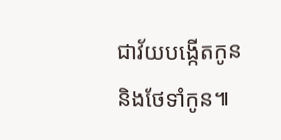ជាវ័យបង្កើតកូននិងថែទាំកូន៕